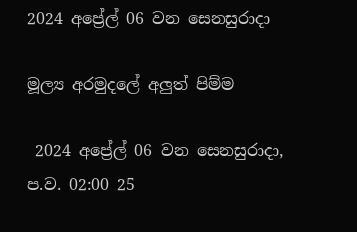2024 අප්‍රේල් 06 වන සෙනසුරාදා

මූල්‍ය අරමුදලේ අලුත් පිම්ම

 2024 අප්‍රේල් 06 වන සෙනසුරාදා, ප.ව. 02:00 25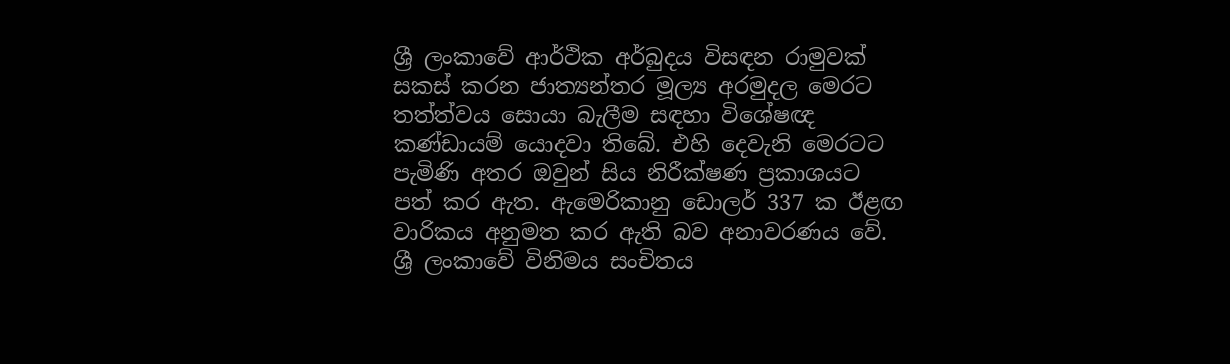ශ්‍රී ලංකාවේ ආර්ථික අර්බුදය විසඳන රාමුවක් සකස් කරන ජාත්‍යන්තර මූල්‍ය අරමුදල මෙරට තත්ත්වය සොයා බැලීම සඳහා විශේෂඥ කණ්ඩායම් යොදවා තිබේ. එහි දෙවැනි මෙරටට පැමිණි අතර ඔවුන් සිය නිරීක්ෂණ ප්‍රකාශයට පත් කර ඇත. ඇමෙරිකානු ඩොලර් 337 ක ඊළඟ වාරිකය අනුමත කර ඇති බව අනාවරණය වේ. ශ්‍රී ලංකාවේ විනිමය සංචිතය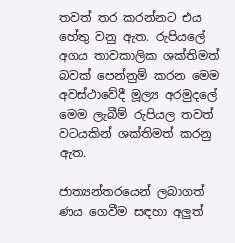තවත් තර කරන්නට එය හේතු වනු ඇත. රුපියලේ අගය තාවකාලික ශක්තිමත් බවක් පෙන්නුම් කරන මෙම අවස්ථාවේදී මූල්‍ය අරමුදලේ මෙම ලැබීම් රුපියල තවත් වටයකින් ශක්තිමත් කරනු ඇත.

ජාත්‍යන්තරයෙන් ලබාගත් ණය ගෙවීම සඳහා අලුත්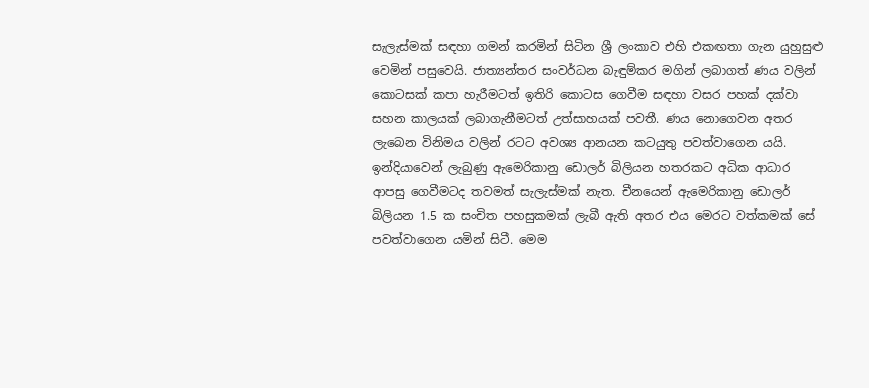සැලැස්මක් සඳහා ගමන් කරමින් සිටින ශ්‍රී ලංකාව එහි එකඟතා ගැන යුහුසුළු වෙමින් පසුවෙයි. ජාත්‍යන්තර සංවර්ධන බැඳුම්කර මගින් ලබාගත් ණය වලින් කොටසක් කපා හැරීමටත් ඉතිරි කොටස ගෙවීම සඳහා වසර පහක් දක්වා සහන කාලයක් ලබාගැනීමටත් උත්සාහයක් පවතී. ණය නොගෙවන අතර ලැබෙන විනිමය වලින් රටට අවශ්‍ය ආනයන කටයුතු පවත්වාගෙන යයි. ඉන්දියාවෙන් ලැබුණු ඇමෙරිකානු ඩොලර් බිලියන හතරකට අධික ආධාර ආපසු ගෙවීමටද තවමත් සැලැස්මක් නැත. චීනයෙන් ඇමෙරිකානු ඩොලර් බිලියන 1.5 ක සංචිත පහසුකමක් ලැබී ඇති අතර එය මෙරට වත්කමක් සේ පවත්වාගෙන යමින් සිටී. මෙම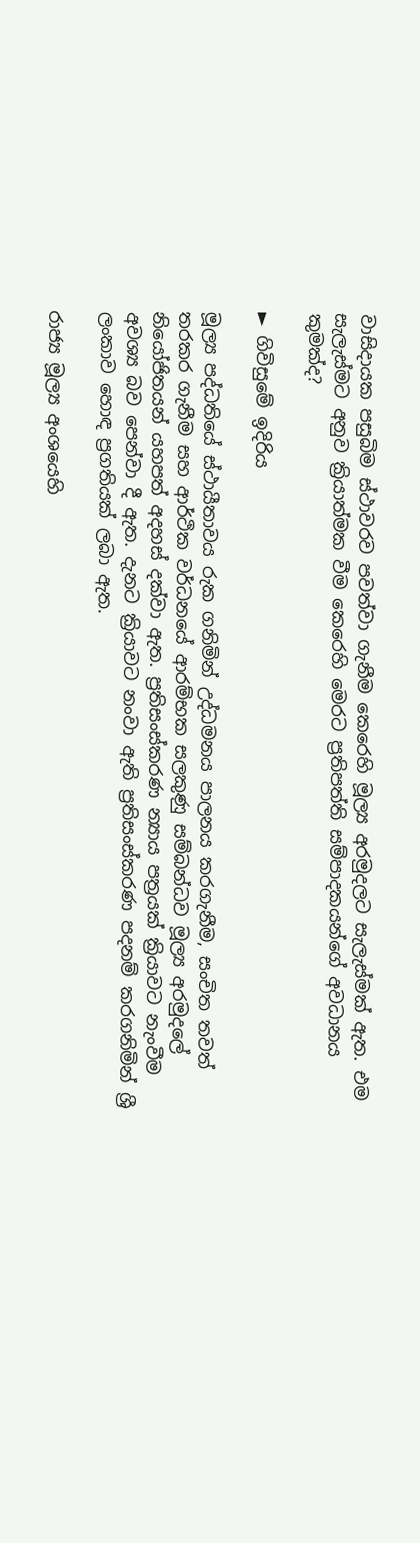වාසිදායක පසුබිම ස්ථාවරව පවත්වා ගැනීම කෙරෙහි මූල්‍ය අරමුදලට සැලැස්මක් ඇත. එම සැලැස්මට අනුව ක්‍රියාත්මක වීම කෙරෙහි මෙරට ප්‍රතිපත්ති සම්පාදකයන්ගේ අවධානය කුමක්ද?

► ගිවිසුමේ ඉදිරිය

මූල්‍ය පද්ධතියේ ස්ථායීතාවය රුක ගනිමින් උද්ධමනය පාලනය කරගැනීම, සංචිත තවත් තරකර ගැනීම සහ ආර්ථික වර්ධනයේ ආරම්භක සලකුණු සම්බන්ධව මූල්‍ය අරමුදලේ නියෝජිතයන් යහපත් අදහස් දක්වා ඇත. ප්‍රතිසංස්කරණ න්‍යාය පත්‍රයක් ක්‍රියාවට නැංවීම අවශ්‍ය බව පෙන්වා දී ඇත. දැනට ක්‍රියාවට නංවා ඇති ප්‍රතිසංස්කරණ පදනම් කරගනිමින් ශ්‍රී ලංකාව හොඳ ප්‍රගතියක් ලබා ඇත.

රාජ්‍ය මූල්‍ය අංශයෙහි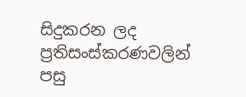සිදුකරන ලද ප්‍රතිසංස්කරණවලින් පසු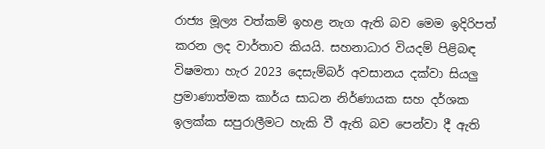රාජ්‍ය මූල්‍ය වත්කම් ඉහළ නැග ඇති බව මෙම ඉදිරිපත් කරන ලද වාර්තාව කියයි. සහනාධාර වියදම් පිළිබඳ විෂමතා හැර 2023 දෙසැම්බර් අවසානය දක්වා සියලු ප්‍රමාණාත්මක කාර්ය සාධන නිර්ණායක සහ දර්ශක ඉලක්ක සපුරාලීමට හැකි වී ඇති බව පෙන්වා දී ඇති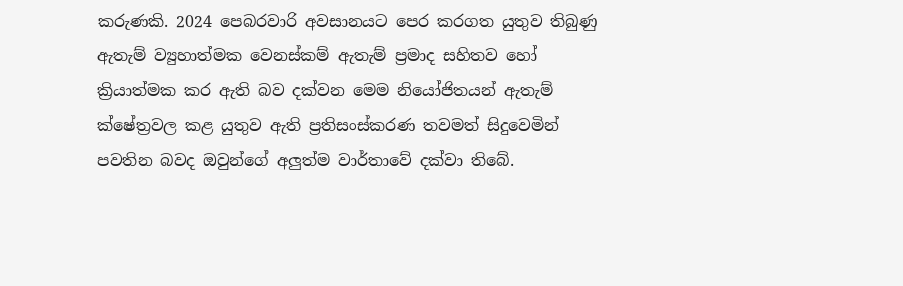කරුණකි. 2024 පෙබරවාරි අවසානයට පෙර කරගත යුතුව තිබුණු ඇතැම් ව්‍යුහාත්මක වෙනස්කම් ඇතැම් ප්‍රමාද සහිතව හෝ ක්‍රියාත්මක කර ඇති බව දක්වන මෙම නියෝජිතයන් ඇතැම් ක්ෂේත්‍රවල කළ යුතුව ඇති ප්‍රතිසංස්කරණ තවමත් සිදුවෙමින් පවතින බවද ඔවුන්ගේ අලුත්ම වාර්තාවේ දක්වා තිබේ.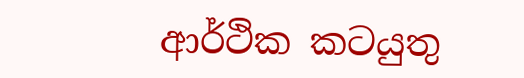ආර්ථික කටයුතු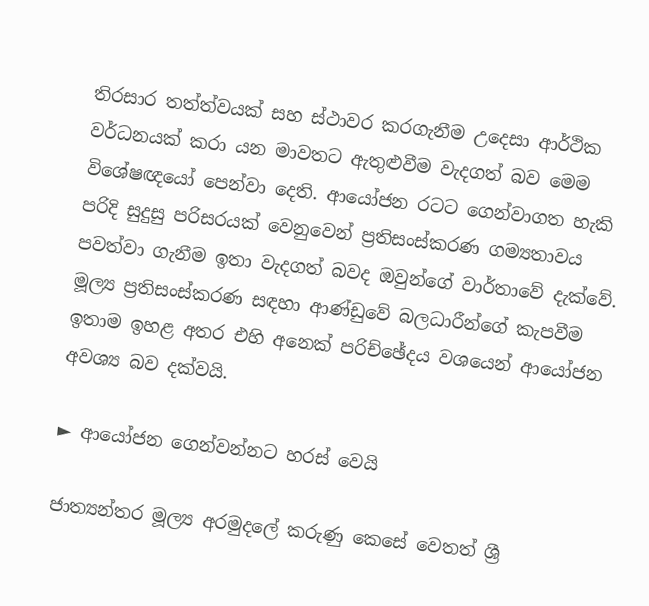තිරසාර තත්ත්වයක් සහ ස්ථාවර කරගැනීම උදෙසා ආර්ථික වර්ධනයක් කරා යන මාවතට ඇතුළුවීම වැදගත් බව මෙම විශේෂඥයෝ පෙන්වා දෙති. ආයෝජන රටට ගෙන්වාගත හැකි පරිදි සුදුසු පරිසරයක් වෙනුවෙන් ප්‍රතිසංස්කරණ ගම්‍යතාවය පවත්වා ගැනීම ඉතා වැදගත් බවද ඔවුන්ගේ වාර්තාවේ දැක්වේ. මූල්‍ය ප්‍රතිසංස්කරණ සඳහා ආණ්ඩුවේ බලධාරීන්ගේ කැපවීම ඉතාම ඉහළ අතර එහි අනෙක් පරිච්ඡේදය වශයෙන් ආයෝජන අවශ්‍ය බව දක්වයි.

► ආයෝජන ගෙන්වන්නට හරස් වෙයි

ජාත්‍යන්තර මූල්‍ය අරමුදලේ කරුණු කෙසේ වෙතත් ශ්‍රී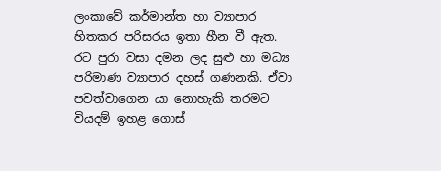ලංකාවේ කර්මාන්ත හා ව්‍යාපාර හිතකර පරිසරය ඉතා හීන වී ඇත. රට පුරා වසා දමන ලද සුළු හා මධ්‍ය පරිමාණ ව්‍යාපාර දහස් ගණනකි. ඒවා පවත්වාගෙන යා නොහැකි තරමට වියදම් ඉහළ ගොස්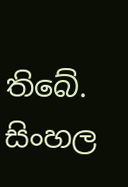තිබේ. සිංහල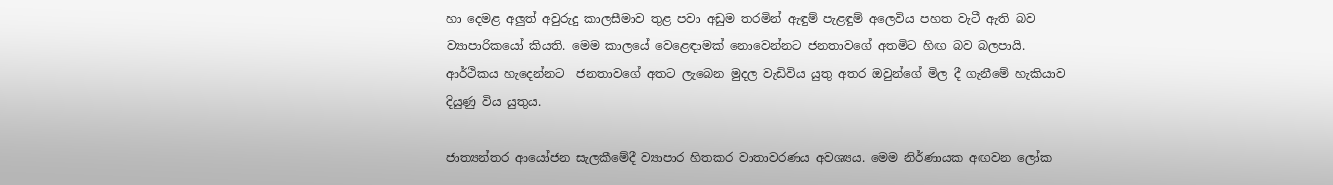හා දෙමළ අලුත් අවුරුදු කාලසීමාව තුළ පවා අඩුම තරමින් ඇඳුම් පැළඳුම් අලෙවිය පහත වැටී ඇති බව ව්‍යාපාරිකයෝ කියති. මෙම කාලයේ වෙළෙඳාමක් නොවෙන්නට ජනතාවගේ අතමිට හිඟ බව බලපායි. ආර්ථිකය හැදෙන්නට  ජනතාවගේ අතට ලැබෙන මුදල වැඩිවිය යුතු අතර ඔවුන්ගේ මිල දී ගැනීමේ හැකියාව දියුණු විය යුතුය.

ජාත්‍යන්තර ආයෝජන සැලකීමේදී ව්‍යාපාර හිතකර වාතාවරණය අවශ්‍යය. මෙම නිර්ණායක අඟවන ලෝක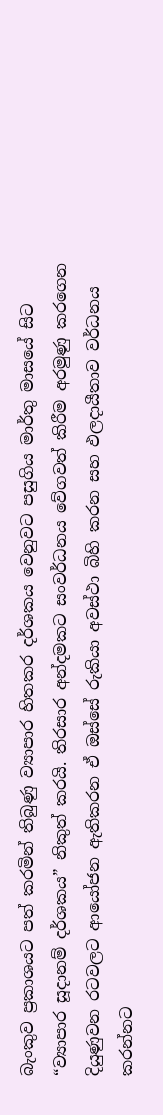බැංකුව ප්‍රකාශයට පත් කරමින් තිබුණු ව්‍යාපාර හිතකර දර්ශකය වෙනුවට පසුගිය මාර්තු මාසයේ සිට “ව්‍යාපාර සූදානම් දර්ශකය” නිකුත් කරයි. තිරසාර අන්දමකට සංවර්ධනය වේගවත් කිරීම අරමුණු කරගෙන දියුණුවන රටවලට ආයෝජන ඇතිකරන ඒ ඔස්සේ රුකියා අවස්ථා බිහි කරන සහ ඵලදායීතාව වර්ධනය කරන්නට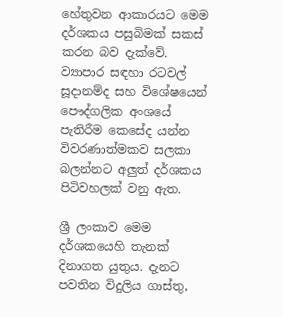හේතුවන ආකාරයට මෙම දර්ශකය පසුබිමක් සකස් කරන බව දැක්වේ. ව්‍යාපාර සඳහා රටවල් සූදානම්ද සහ විශේෂයෙන් පෞද්ගලික අංශයේ පැතිරීම කෙසේද යන්න විවරණාත්මකව සලකා බලන්නට අලුත් දර්ශකය පිටිවහලක් වනු ඇත.

ශ්‍රී ලංකාව මෙම දර්ශකයෙහි තැනක් දිනාගත යුතුය. දැනට පවතින විදුලිය ගාස්තු,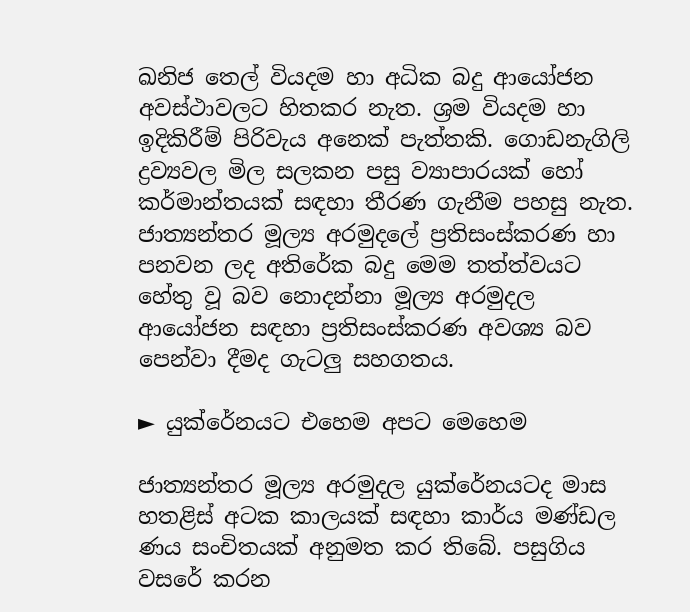ඛනිජ තෙල් වියදම හා අධික බදු ආයෝජන අවස්ථාවලට හිතකර නැත. ශ්‍රම වියදම හා  ඉදිකිරීම් පිරිවැය අනෙක් පැත්තකි. ගොඩනැගිලි ද්‍රව්‍යවල මිල සලකන පසු ව්‍යාපාරයක් හෝ කර්මාන්තයක් සඳහා තීරණ ගැනීම පහසු නැත. ජාත්‍යන්තර මූල්‍ය අරමුදලේ ප්‍රතිසංස්කරණ හා පනවන ලද අතිරේක බදු මෙම තත්ත්වයට හේතු වූ බව නොදන්නා මූල්‍ය අරමුදල ආයෝජන සඳහා ප්‍රතිසංස්කරණ අවශ්‍ය බව පෙන්වා දීමද ගැටලු සහගතය.

► යුක්රේනයට එහෙම අපට මෙහෙම

ජාත්‍යන්තර මූල්‍ය අරමුදල යුක්රේනයටද මාස හතළිස් අටක කාලයක් සඳහා කාර්ය මණ්ඩල ණය සංචිතයක් අනුමත කර තිබේ. පසුගිය වසරේ කරන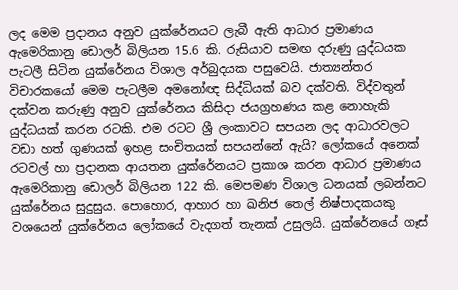ලද මෙම ප්‍රදානය අනුව යුක්රේනයට ලැබී ඇති ආධාර ප්‍රමාණය ඇමෙරිකානු ඩොලර් බිලියන 15.6 කි. රුසියාව සමඟ දරුණු යුද්ධයක පැටලී සිටින යුක්රේනය විශාල අර්බුදයක පසුවෙයි. ජාත්‍යන්තර විචාරකයෝ මෙම පැටලීම අමනෝඥ සිද්ධියක් බව දක්වති. විද්වතුන්  දක්වන කරුණු අනුව යුක්රේනය කිසිදා ජයග්‍රහණය කළ නොහැකි යුද්ධයක් කරන රටකි. එම රටට ශ්‍රී ලංකාවට සපයන ලද ආධාරවලට වඩා හත් ගුණයක් ඉහළ සංචිතයක් සපයන්නේ ඇයි? ලෝකයේ අනෙක් රටවල් හා ප්‍රදානක ආයතන යුක්රේනයට ප්‍රකාශ කරන ආධාර ප්‍රමාණය ඇමෙරිකානු ඩොලර් බිලියන 122 කි. මෙපමණ විශාල ධනයක් ලබන්නට යුක්රේනය සුදුසුය. පොහොර, ආහාර හා ඛනිජ තෙල් නිෂ්පාදකයකු වශයෙන් යුක්රේනය ලෝකයේ වැදගත් තැනක් උසුලයි. යුක්රේනයේ ගෑස්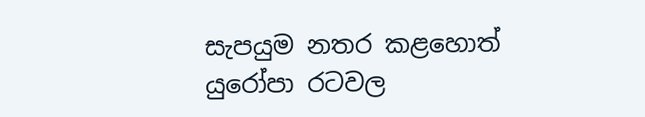සැපයුම නතර කළහොත් යුරෝපා රටවල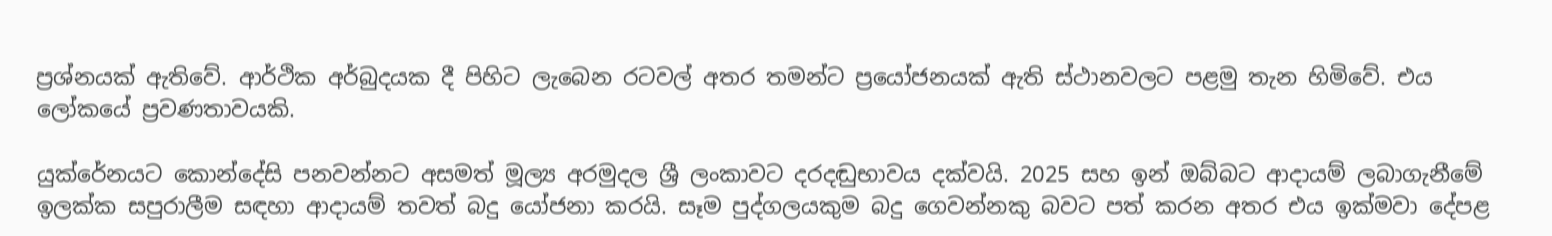ප්‍රශ්නයක් ඇතිවේ. ආර්ථික අර්බුදයක දී පිහිට ලැබෙන රටවල් අතර තමන්ට ප්‍රයෝජනයක් ඇති ස්ථානවලට පළමු තැන හිමිවේ. එය ලෝකයේ ප්‍රවණතාවයකි.

යුක්රේනයට කොන්දේසි පනවන්නට අසමත් මූල්‍ය අරමුදල ශ්‍රී ලංකාවට දරදඬුභාවය දක්වයි. 2025 සහ ඉන් ඔබ්බට ආදායම් ලබාගැනීමේ ඉලක්ක සපුරාලීම සඳහා ආදායම් තවත් බදු යෝජනා කරයි. සෑම පුද්ගලයකුම බදු ගෙවන්නකු බවට පත් කරන අතර එය ඉක්මවා දේපළ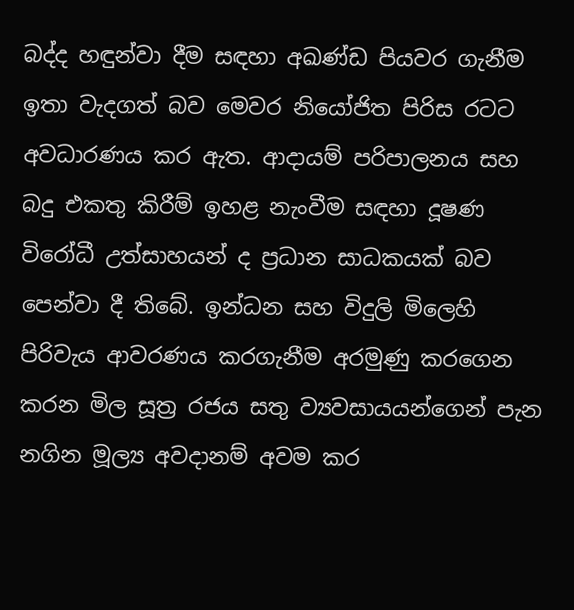බද්ද හඳුන්වා දීම සඳහා අඛණ්ඩ පියවර ගැනීම ඉතා වැදගත් බව මෙවර නියෝජිත පිරිස රටට අවධාරණය කර ඇත. ආදායම් පරිපාලනය සහ බදු එකතු කිරීම් ඉහළ නැංවීම සඳහා දූෂණ විරෝධී උත්සාහයන් ද ප්‍රධාන සාධකයක් බව පෙන්වා දී තිබේ. ඉන්ධන සහ විදුලි මිලෙහි පිරිවැය ආවරණය කරගැනීම අරමුණු කරගෙන කරන මිල සූත්‍ර රජය සතු ව්‍යවසායයන්ගෙන් පැන නගින මූල්‍ය අවදානම් අවම කර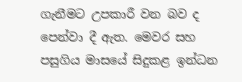ගැනීමට උපකාරී වන බව ද පෙන්වා දී ඇත. මෙවර සහ පසුගිය මාසයේ සිදුකළ ඉන්ධන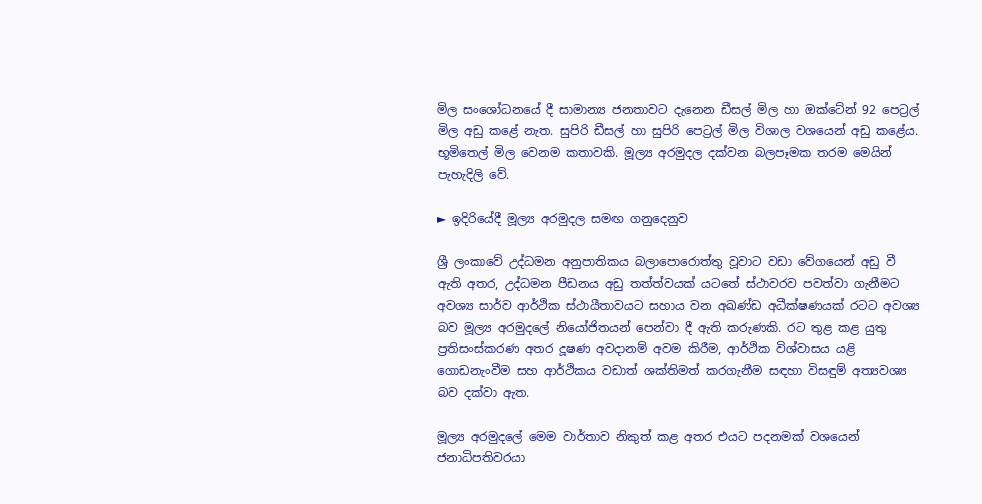මිල සංශෝධනයේ දී සාමාන්‍ය ජනතාවට දැනෙන ඩීසල් මිල හා ඔක්ටේන් 92 පෙට්‍රල් මිල අඩු කළේ නැත. සුපිරි ඩීසල් හා සුපිරි පෙට්‍රල් මිල විශාල වශයෙන් අඩු කළේය. භූමිතෙල් මිල වෙනම කතාවකි. මූල්‍ය අරමුදල දක්වන බලපෑමක තරම මෙයින් පැහැදිලි වේ.

► ඉදිරියේදී මූල්‍ය අරමුදල සමඟ ගනුදෙනුව

ශ්‍රී ලංකාවේ උද්ධමන අනුපාතිකය බලාපොරොත්තු වූවාට වඩා වේගයෙන් අඩු වී ඇති අතර, උද්ධමන පීඩනය අඩු තත්ත්වයක් යටතේ ස්ථාවරව පවත්වා ගැනීමට අවශ්‍ය සාර්ව ආර්ථික ස්ථායීතාවයට සහාය වන අඛණ්ඩ අධීක්ෂණයක් රටට අවශ්‍ය බව මූල්‍ය අරමුදලේ නියෝජිතයන් පෙන්වා දී ඇති කරුණකි. රට තුළ කළ යුතු ප්‍රතිසංස්කරණ අතර දූෂණ අවදානම් අවම කිරීම, ආර්ථික විශ්වාසය යළි ගොඩනැංවීම සහ ආර්ථිකය වඩාත් ශක්තිමත් කරගැනීම සඳහා විසඳුම් අත්‍යවශ්‍ය බව දක්වා ඇත.

මූල්‍ය අරමුදලේ මෙම වාර්තාව නිකුත් කළ අතර එයට පදනමක් වශයෙන් ජනාධිපතිවරයා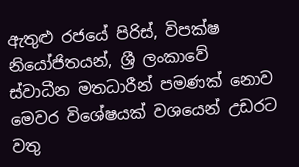ඇතුළු රජයේ පිරිස්, විපක්ෂ නියෝජිතයන්, ශ්‍රී ලංකාවේ ස්වාධීන මතධාරීන් පමණක් නොව මෙවර විශේෂයක් වශයෙන් උඩරට වතු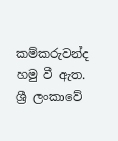කම්කරුවන්ද හමු වී ඇත. ශ්‍රී ලංකාවේ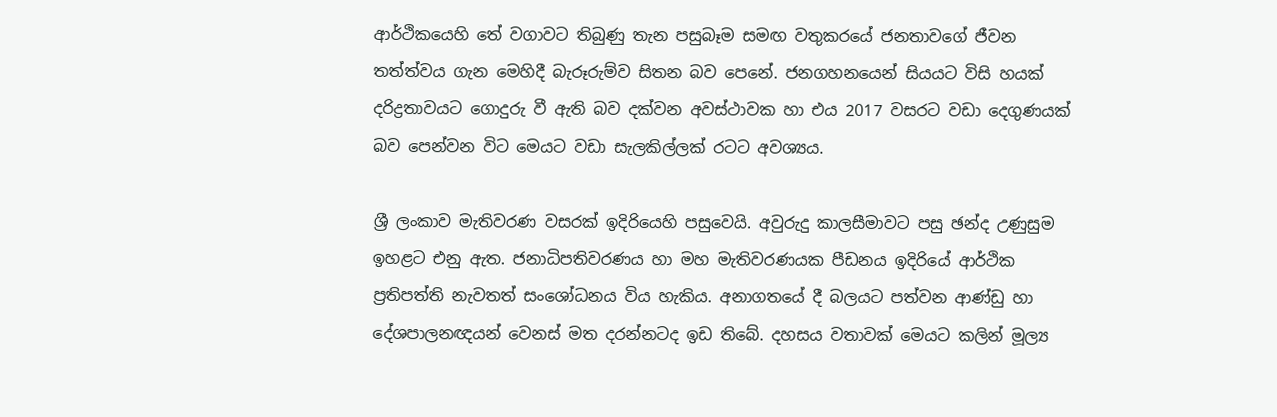ආර්ථිකයෙහි තේ වගාවට තිබුණු තැන පසුබෑම සමඟ වතුකරයේ ජනතාවගේ ජීවන තත්ත්වය ගැන මෙහිදී බැරූරුම්ව සිතන බව පෙනේ. ජනගහනයෙන් සියයට විසි හයක් දරිද්‍රතාවයට ගොදුරු වී ඇති බව දක්වන අවස්ථාවක හා එය 2017 වසරට වඩා දෙගුණයක් බව පෙන්වන විට මෙයට වඩා සැලකිල්ලක් රටට අවශ්‍යය.

ශ්‍රී ලංකාව මැතිවරණ වසරක් ඉදිරියෙහි පසුවෙයි. අවුරුදු කාලසීමාවට පසු ඡන්ද උණුසුම ඉහළට එනු ඇත. ජනාධිපතිවරණය හා මහ මැතිවරණයක පීඩනය ඉදිරියේ ආර්ථික ප්‍රතිපත්ති නැවතත් සංශෝධනය විය හැකිය. අනාගතයේ දී බලයට පත්වන ආණ්ඩු හා දේශපාලනඥයන් වෙනස් මත දරන්නටද ඉඩ තිබේ. දහසය වතාවක් මෙයට කලින් මූල්‍ය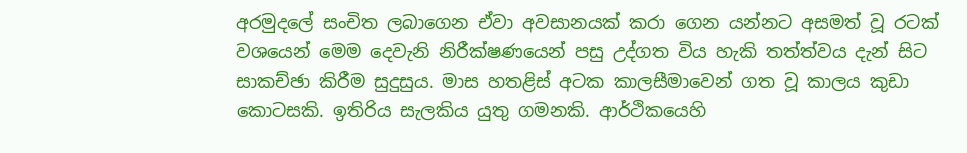අරමුදලේ සංචිත ලබාගෙන ඒවා අවසානයක් කරා ගෙන යන්නට අසමත් වූ රටක් වශයෙන් මෙම දෙවැනි නිරීක්ෂණයෙන් පසු උද්ගත විය හැකි තත්ත්වය දැන් සිට සාකච්ඡා කිරීම සුදුසුය. මාස හතළිස් අටක කාලසීමාවෙන් ගත වූ කාලය කුඩා කොටසකි. ඉතිරිය සැලකිය යුතු ගමනකි. ආර්ථිකයෙහි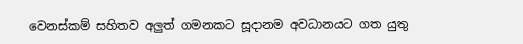වෙනස්කම් සහිතව අලුත් ගමනකට සූදානම අවධානයට ගත යුතු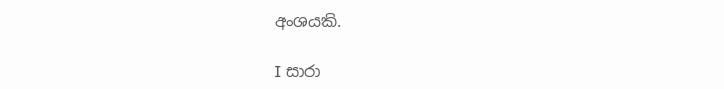අංශයකි.

I සාරා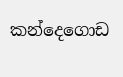කන්දෙගොඩ